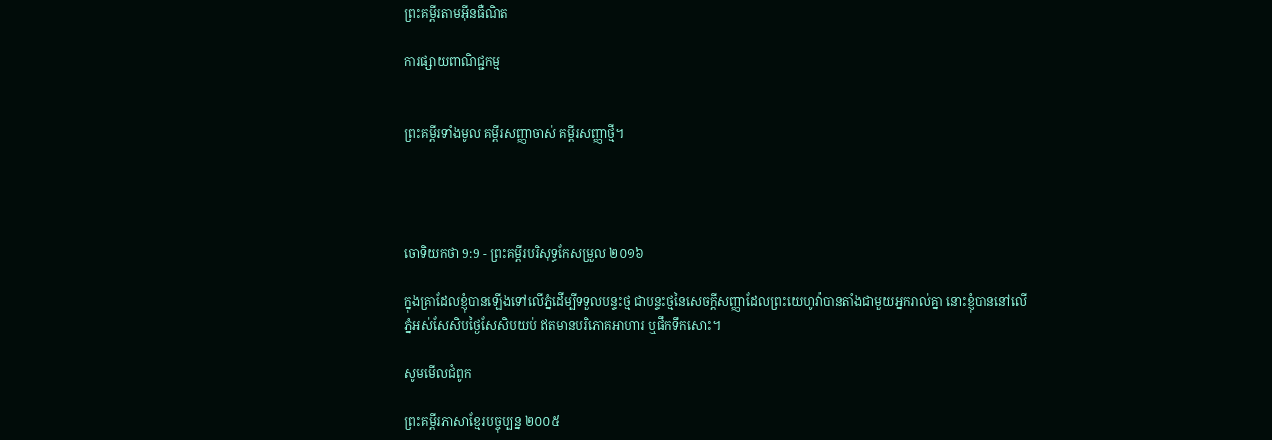ព្រះគម្ពីរតាមអ៊ីនធឺណិត

ការផ្សាយពាណិជ្ជកម្ម


ព្រះគម្ពីរទាំងមូល គម្ពីរសញ្ញាចាស់ គម្ពីរសញ្ញាថ្មី។




ចោទិយ‌កថា 9:9 - ព្រះគម្ពីរបរិសុទ្ធកែសម្រួល ២០១៦

ក្នុងគ្រាដែលខ្ញុំបានឡើងទៅលើភ្នំដើម្បីទទួលបន្ទះថ្ម ជាបន្ទះថ្មនៃសេចក្ដី‌សញ្ញាដែលព្រះ‌យេហូវ៉ាបានតាំងជា‌មួយអ្នករាល់គ្នា នោះខ្ញុំបាននៅលើភ្នំអស់សែសិបថ្ងៃសែសិបយប់ ឥតមានបរិ‌ភោគអាហារ ឬផឹកទឹកសោះ។

សូមមើលជំពូក

ព្រះគម្ពីរភាសាខ្មែរបច្ចុប្បន្ន ២០០៥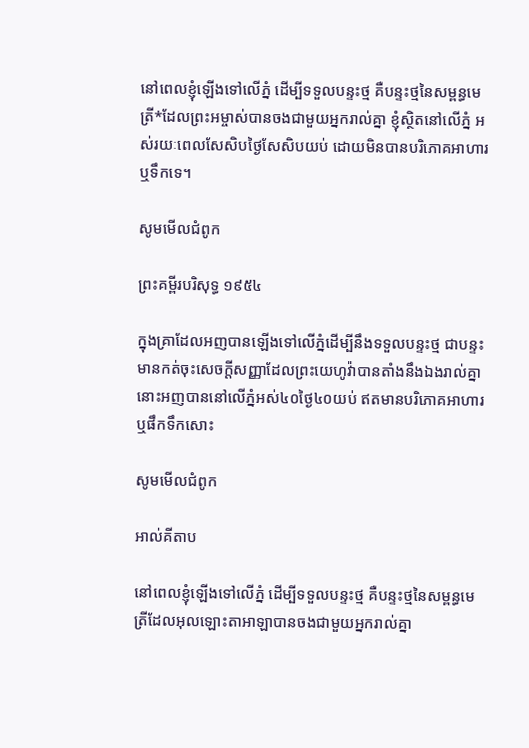នៅពេលខ្ញុំឡើងទៅលើភ្នំ ដើម្បីទទួលបន្ទះថ្ម គឺបន្ទះថ្មនៃសម្ពន្ធ‌មេត្រី*ដែលព្រះ‌អម្ចាស់បានចងជាមួយអ្នករាល់គ្នា ខ្ញុំស្ថិតនៅលើភ្នំ អស់រយៈពេលសែ‌សិបថ្ងៃសែ‌សិបយប់ ដោយមិនបានបរិភោគអាហារ ឬទឹកទេ។

សូមមើលជំពូក

ព្រះគម្ពីរបរិសុទ្ធ ១៩៥៤

ក្នុងគ្រាដែលអញបានឡើងទៅលើភ្នំដើម្បីនឹងទទួលបន្ទះថ្ម ជាបន្ទះមានកត់ចុះសេចក្ដីសញ្ញាដែលព្រះ‌យេហូវ៉ាបានតាំងនឹងឯងរាល់គ្នា នោះអញបាននៅលើភ្នំអស់៤០ថ្ងៃ៤០យប់ ឥតមានបរិភោគអាហារ ឬផឹកទឹកសោះ

សូមមើលជំពូក

អាល់គីតាប

នៅពេលខ្ញុំឡើងទៅលើភ្នំ ដើម្បីទទួលបន្ទះថ្ម គឺបន្ទះថ្មនៃសម្ពន្ធ‌មេត្រីដែលអុលឡោះ‌តាអាឡាបានចងជាមួយអ្នករាល់គ្នា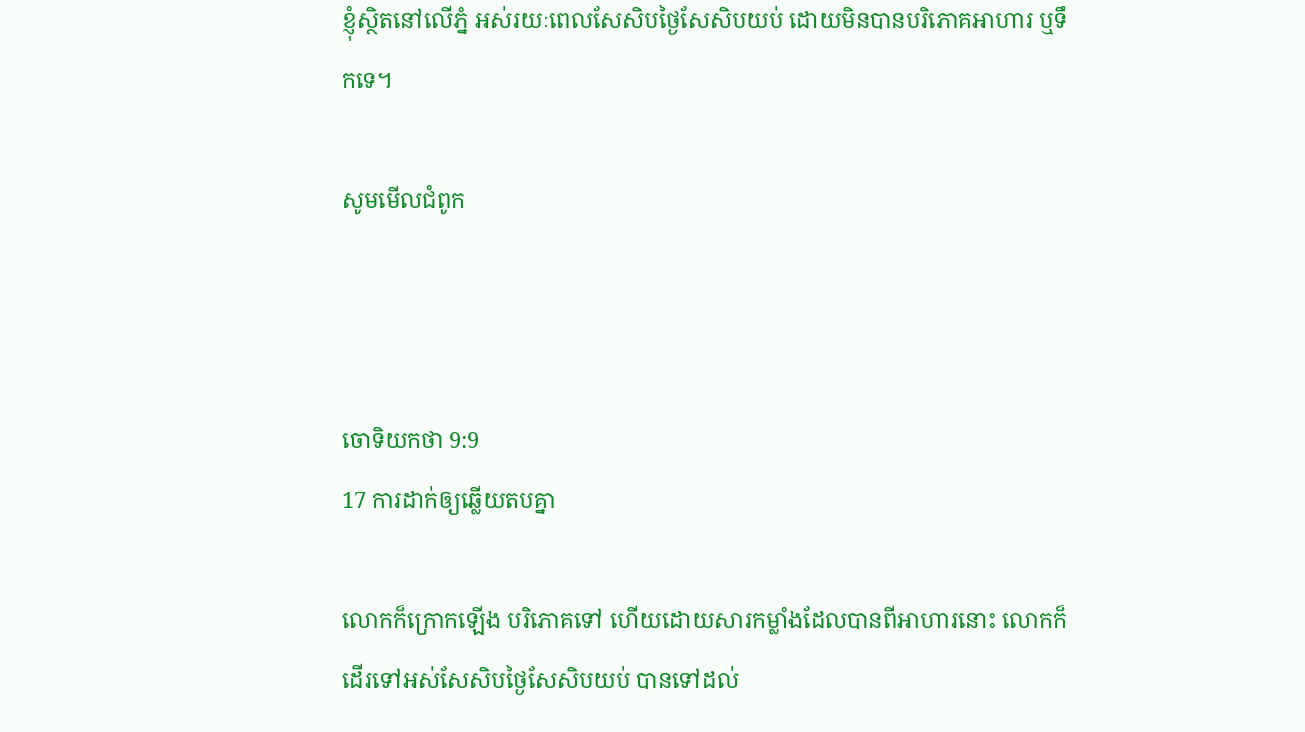ខ្ញុំស្ថិតនៅលើភ្នំ អស់រយៈពេលសែ‌សិបថ្ងៃសែ‌សិបយប់ ដោយមិនបានបរិភោគអាហារ ឬទឹកទេ។

សូមមើលជំពូក



ចោទិយ‌កថា 9:9
17 ការដាក់ឲ្យឆ្លើយតបគ្នា

លោកក៏ក្រោកឡើង បរិ‌ភោគទៅ ហើយដោយ‌សារកម្លាំងដែលបានពីអាហារនោះ លោកក៏ដើរទៅអស់សែសិបថ្ងៃសែសិបយប់ បានទៅដល់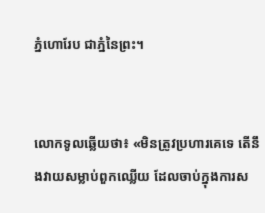ភ្នំហោរែប ជាភ្នំនៃព្រះ។


លោកទូលឆ្លើយថា៖ «មិនត្រូវប្រហារគេទេ តើនឹងវាយសម្លាប់ពួកឈ្លើយ ដែលចាប់ក្នុងការស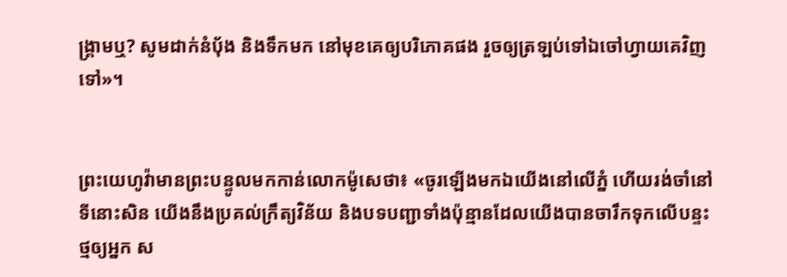ង្គ្រាមឬ? សូមដាក់នំបុ័ង និងទឹកមក នៅមុខគេឲ្យបរិ‌ភោគផង រួចឲ្យត្រឡប់ទៅឯចៅ‌ហ្វាយគេវិញទៅ»។


ព្រះ‌យេហូវ៉ាមានព្រះ‌បន្ទូលមកកាន់លោកម៉ូសេថា៖ «ចូរឡើងមកឯយើងនៅលើភ្នំ ហើយរង់ចាំនៅទីនោះសិន យើងនឹងប្រគល់ក្រឹត្យ‌វិន័យ និងបទបញ្ជាទាំងប៉ុន្មានដែលយើងបានចារឹកទុកលើបន្ទះថ្មឲ្យអ្នក ស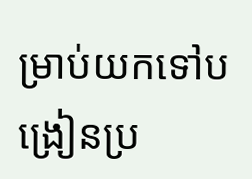ម្រាប់យកទៅបង្រៀនប្រ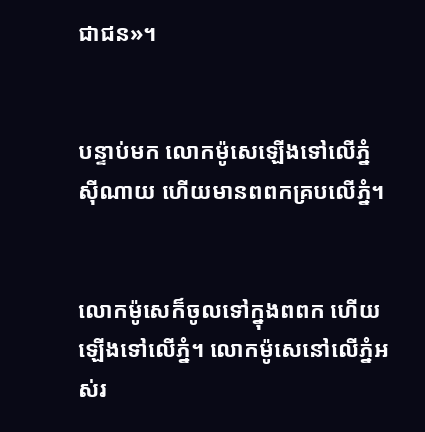ជា‌ជន»។


បន្ទាប់មក លោកម៉ូសេឡើងទៅលើភ្នំស៊ី‌ណាយ ហើយមានពពកគ្របលើភ្នំ។


លោកម៉ូសេក៏ចូលទៅក្នុងពពក ហើយឡើងទៅលើភ្នំ។ លោកម៉ូសេនៅលើភ្នំអស់រ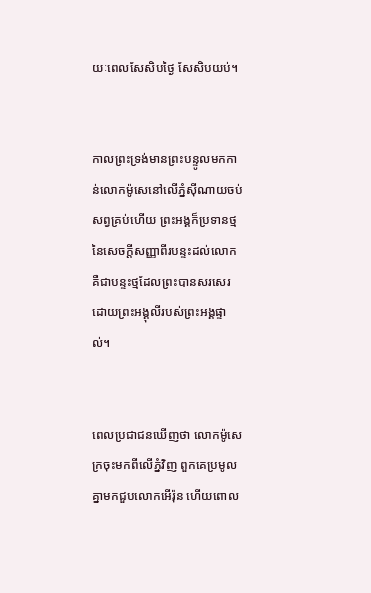យៈពេលសែសិបថ្ងៃ សែសិបយប់។


កាលព្រះ‌ទ្រង់មានព្រះ‌បន្ទូលមកកាន់លោកម៉ូសេនៅលើភ្នំស៊ី‌ណាយចប់សព្វគ្រប់ហើយ ព្រះ‌អង្គក៏ប្រទានថ្មនៃសេចក្ដីសញ្ញាពីរបន្ទះដល់លោក គឺជាបន្ទះថ្មដែលព្រះ‌បានសរសេរដោយព្រះអង្គុលីរបស់ព្រះ‌អង្គផ្ទាល់។


ពេលប្រជា‌ជនឃើញថា លោកម៉ូសេក្រចុះមកពីលើភ្នំវិញ ពួក‌គេប្រមូលគ្នាមកជួបលោកអើរ៉ុន ហើយពោល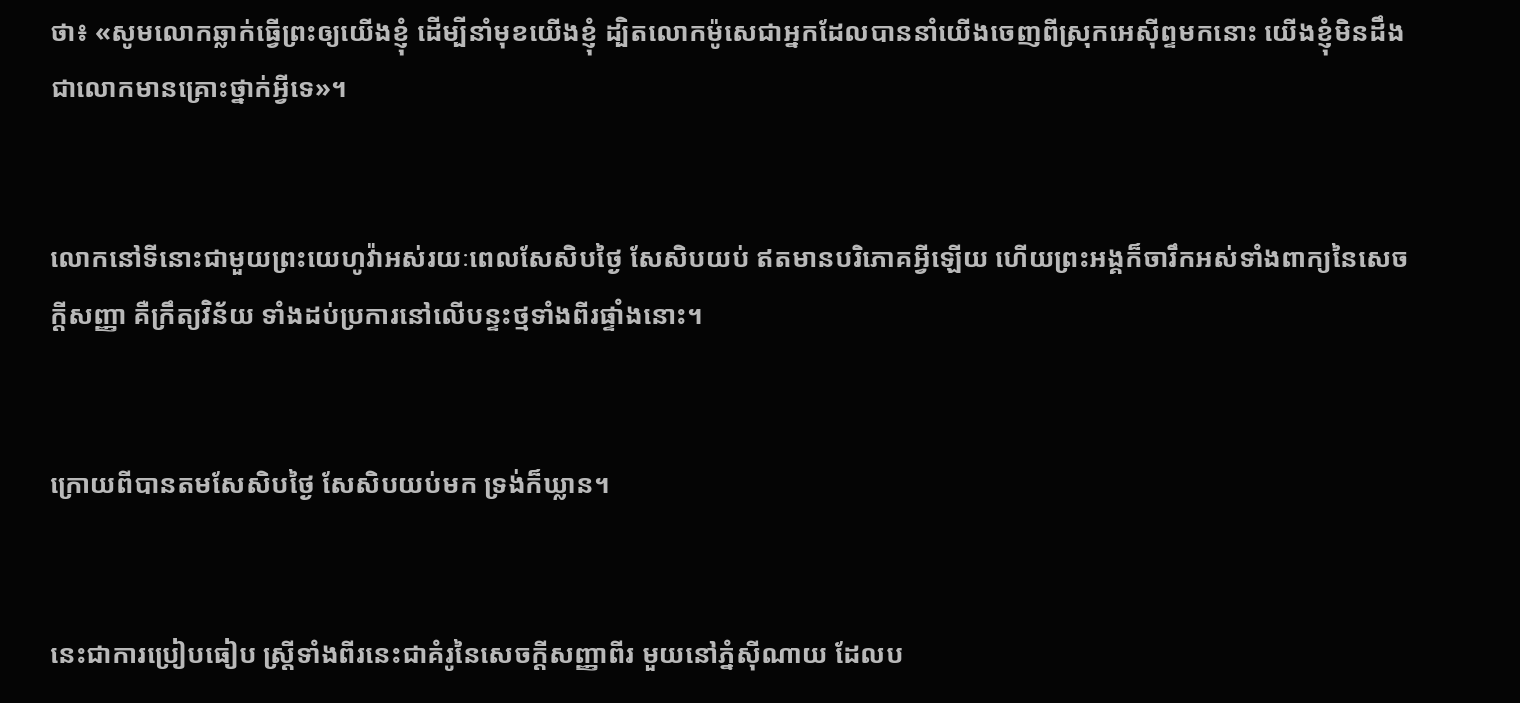ថា៖ «សូមលោកឆ្លាក់ធ្វើព្រះឲ្យយើងខ្ញុំ ដើម្បីនាំមុខយើងខ្ញុំ ដ្បិតលោកម៉ូសេជាអ្នកដែលបាននាំយើងចេញពីស្រុកអេស៊ីព្ទមកនោះ យើងខ្ញុំមិនដឹងជាលោកមានគ្រោះថ្នាក់អ្វីទេ»។


លោកនៅទីនោះជា‌មួយព្រះ‌យេហូវ៉ាអស់រយៈពេលសែសិបថ្ងៃ សែសិបយប់ ឥតមានបរិ‌ភោគអ្វីឡើយ ហើយព្រះ‌អង្គក៏ចារឹកអស់ទាំងពាក្យនៃសេចក្ដីសញ្ញា គឺក្រឹត្យវិន័យ ទាំងដប់ប្រការនៅលើបន្ទះថ្មទាំងពីរផ្ទាំងនោះ។


ក្រោយពីបានតមសែ‌សិបថ្ងៃ សែ‌សិបយប់មក ទ្រង់ក៏ឃ្លាន។


នេះជាការប្រៀបធៀប ស្ត្រីទាំងពីរនេះជាគំរូនៃសេចក្ដីសញ្ញាពីរ មួយនៅភ្នំស៊ី‌ណាយ ដែលប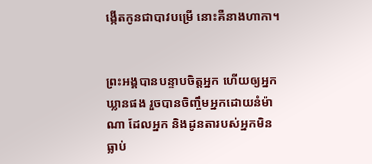ង្កើតកូនជាបាវបម្រើ នោះគឺនាងហាកា។


ព្រះ‌អង្គបានបន្ទាបចិត្តអ្នក ហើយឲ្យអ្នកឃ្លានផង រួចបានចិញ្ចឹមអ្នកដោយនំម៉ាណា ដែលអ្នក និងដូនតារបស់អ្នកមិនធ្លាប់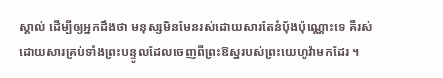ស្គាល់ ដើម្បីឲ្យអ្នកដឹងថា មនុស្សមិនមែនរស់ដោយ‌សារតែនំបុ័ងប៉ុណ្ណោះទេ គឺរស់ដោយ‌សារគ្រប់ទាំងព្រះ‌បន្ទូលដែលចេញពីព្រះ‌ឱស្ឋរបស់ព្រះ‌យេហូវ៉ាមកដែរ ។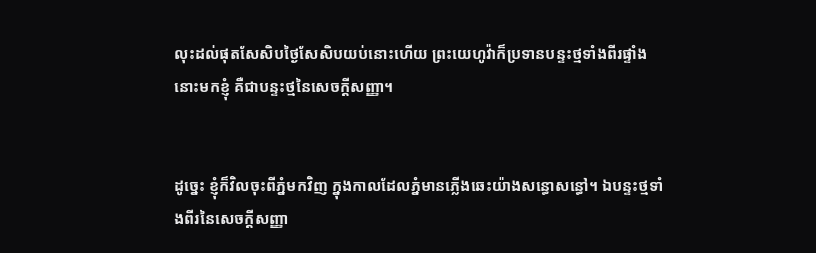លុះដល់ផុតសែសិបថ្ងៃសែសិបយប់នោះហើយ ព្រះ‌យេហូវ៉ាក៏ប្រទានបន្ទះថ្មទាំងពីរផ្ទាំងនោះមកខ្ញុំ គឺជាបន្ទះថ្មនៃសេចក្ដី‌សញ្ញា។


ដូច្នេះ ខ្ញុំក៏វិលចុះពីភ្នំមកវិញ ក្នុងកាលដែលភ្នំមានភ្លើងឆេះយ៉ាងសន្ធោសន្ធៅ។ ឯបន្ទះថ្មទាំងពីរនៃសេចក្ដី‌សញ្ញា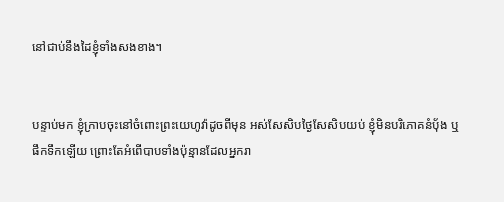នៅជាប់នឹងដៃខ្ញុំទាំងសងខាង។


បន្ទាប់មក ខ្ញុំក្រាបចុះនៅចំពោះព្រះ‌យេហូវ៉ាដូចពីមុន អស់សែសិបថ្ងៃសែសិបយប់ ខ្ញុំមិនបរិ‌ភោគនំប៉័ង ឬផឹកទឹកឡើយ ព្រោះតែអំពើបាបទាំងប៉ុន្មានដែលអ្នករា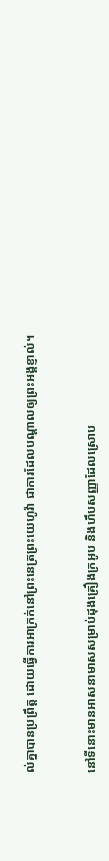ល់គ្នាបានប្រព្រឹត្ត ដោយធ្វើការអាក្រក់នៅព្រះ‌នេត្រព្រះ‌យេហូវ៉ា ជាការដែលបណ្ដាលឲ្យព្រះ‌អង្គខ្ញាល់។


នៅទីនោះមានអាសនាមាសសម្រាប់ដុងគ្រឿងក្រអូប និងហឹបសញ្ញាដែលស្រោប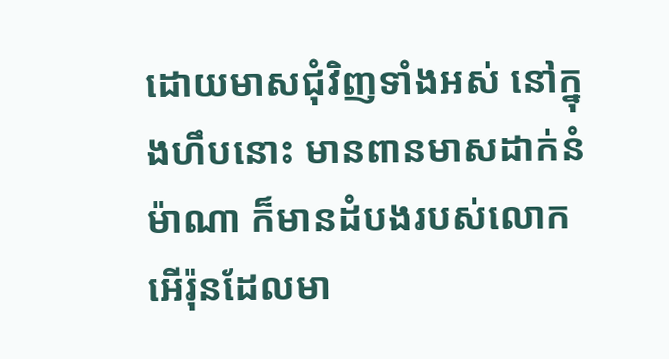ដោយមាសជុំវិញទាំងអស់ នៅក្នុងហឹបនោះ មានពានមាសដាក់នំម៉ាណា ក៏មានដំបងរបស់លោកអើរ៉ុនដែលមា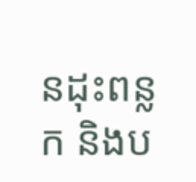នដុះពន្លក និងប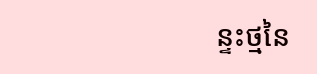ន្ទះថ្មនៃ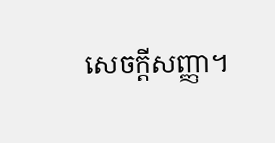សេចក្ដីសញ្ញា។